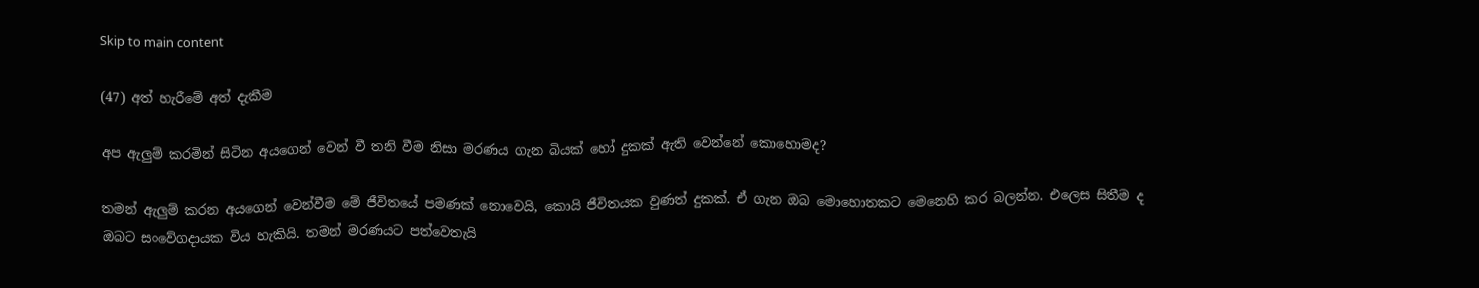Skip to main content

(47) අත් හැරීමේ අත් දැකීම

අප ඇලුම් කරමින් සිටින අයගෙන් වෙන් වී තනි වීම නිසා මරණය ගැන බියක් හෝ දුකක් ඇති වෙන්නේ කොහොමද?

තමන් ඇලුම් කරන අයගෙන් වෙන්වීම මේ ජීවිතයේ පමණක් නොවෙයි, කොයි ජීවිතයක වුණත් දුකක්. ඒ ගැන ඔබ මොහොතකට මෙනෙහි කර බලන්න. එලෙස සිතීම ද ඔබට සංවේගදායක විය හැකියි. තමන් මරණයට පත්වෙතැයි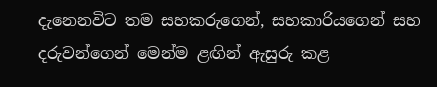දැනෙනවිට තම සහකරුගෙන්, සහකාරියගෙන් සහ දරුවන්ගෙන් මෙන්ම ළඟින් ඇසුරු කළ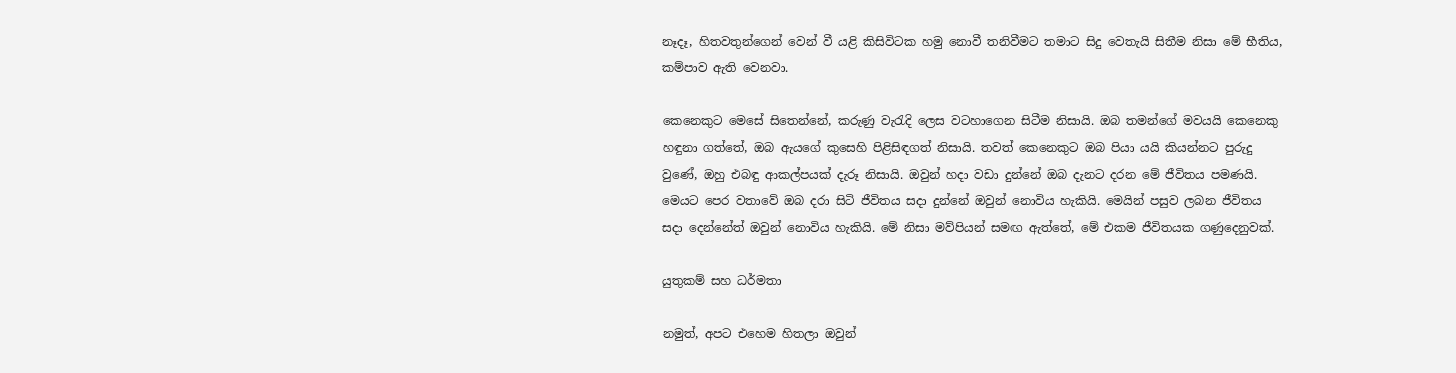නෑදෑ, හිතවතුන්ගෙන් වෙන් වී යළි කිසිවිටක හමු නොවී තනිවීමට තමාට සිදු වෙතැයි සිතීම නිසා මේ භීතිය, කම්පාව ඇති වෙනවා.

කෙනෙකුට මෙසේ සිතෙන්නේ, කරුණු වැරැදි ලෙස වටහාගෙන සිටීම නිසායි. ඔබ තමන්ගේ මවයයි කෙනෙකු හඳුනා ගත්තේ, ඔබ ඇයගේ කුසෙහි පිළිසිඳගත් නිසායි. තවත් කෙනෙකුට ඔබ පියා යයි කියන්නට පුරුදු වුණේ, ඔහු එබඳු ආකල්පයක් දැරූ නිසායි. ඔවුන් හදා වඩා දුන්නේ ඔබ දැනට දරන මේ ජීවිතය පමණයි. මෙයට පෙර වතාවේ ඔබ දරා සිටි ජීවිතය සදා දුන්නේ ඔවුන් නොවිය හැකියි. මෙයින් පසුව ලබන ජීවිතය සදා දෙන්නේත් ඔවුන් නොවිය හැකියි. මේ නිසා මව්පියන් සමඟ ඇත්තේ, මේ එකම ජීවිතයක ගණුදෙනුවක්.

යුතුකම් සහ ධර්මතා

නමුත්, අපට එහෙම හිතලා ඔවුන්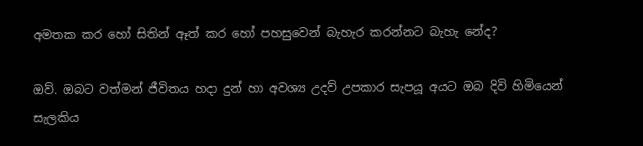අමතක කර හෝ සිතින් ඈත් කර හෝ පහසුවෙන් බැහැර කරන්නට බැහැ නේද?

ඔව්. ඔබට වත්මන් ජීවිතය හදා දුන් හා අවශ්‍ය උදව් උපකාර සැපයූ අයට ඔබ දිවි හිමියෙන් සැලකිය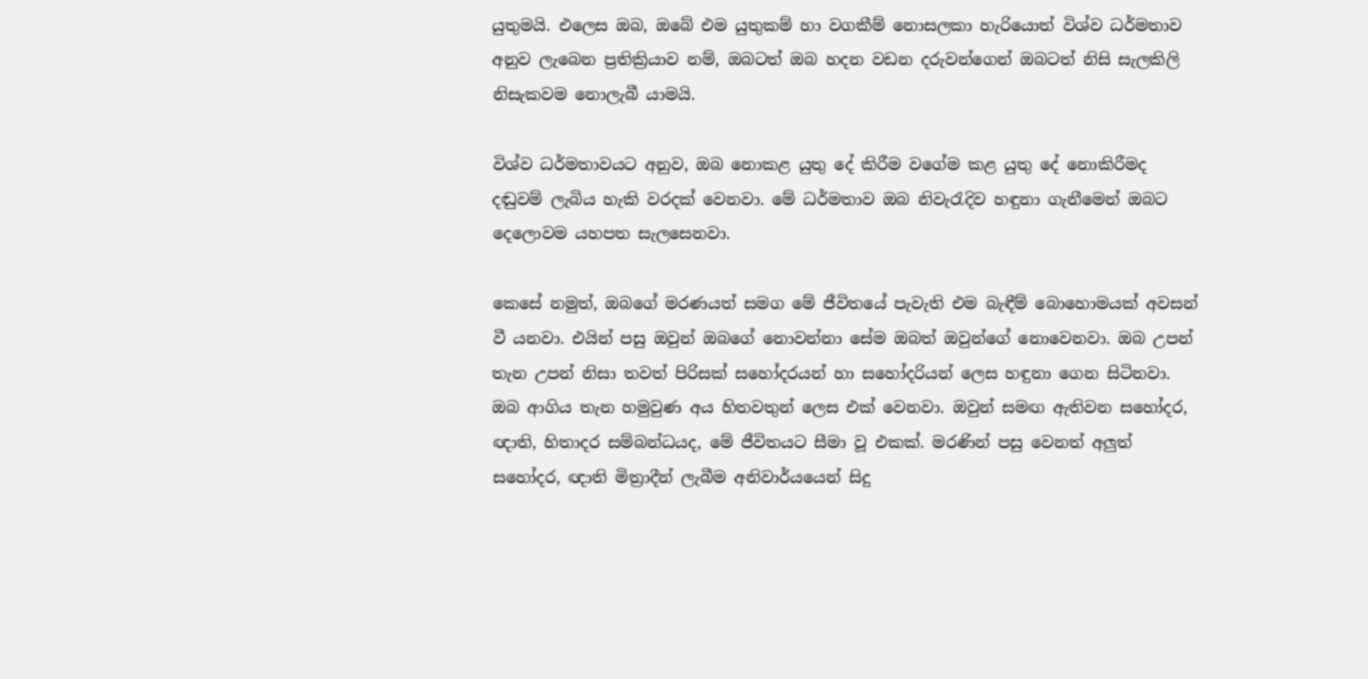යුතුමයි. එලෙස ඔබ, ඔබේ එම යුතුකම් හා වගකීම් නොසලකා හැරියොත් විශ්ව ධර්මතාව අනුව ලැබෙන ප්‍රතික්‍රියාව නම්, ඔබටත් ඔබ හදන වඩන දරුවන්ගෙන් ඔබටත් නිසි සැලකිලි නිසැකවම නොලැබී යාමයි.

විශ්ව ධර්මතාවයට අනුව, ඔබ නොකළ යුතු දේ කිරීම වගේම කළ යුතු දේ නොකිරීමද දඬුවම් ලැබිය හැකි වරදක් වෙනවා. මේ ධර්මතාව ඔබ නිවැරැදිව හඳුනා ගැනීමෙන් ඔබට දෙලොවම යහපත සැලසෙනවා.

කෙසේ නමුත්, ඔබගේ මරණයත් සමග මේ ජීවිතයේ පැවැති එම බැඳීම් බොහොමයක් අවසන් වී යනවා. එයින් පසු ඔවුන් ඔබගේ නොවන්නා සේම ඔබත් ඔවුන්ගේ නොවෙනවා. ඔබ උපන් තැන උපන් නිසා තවත් පිරිසක් සහෝදරයන් හා සහෝදරියන් ලෙස හඳුනා ගෙන සිටිනවා. ඔබ ආගිය තැන හමුවුණ අය හිතවතුන් ලෙස එක් වෙනවා. ඔවුන් සමඟ ඇතිවන සහෝදර, ඥාති, හිතාදර සම්බන්ධයද, මේ ජීවිතයට සීමා වූ එකක්. මරණින් පසු වෙනත් අලුත් සහෝදර, ඥාති මිත්‍රාදීන් ලැබීම අනිවාර්යයෙන් සිදු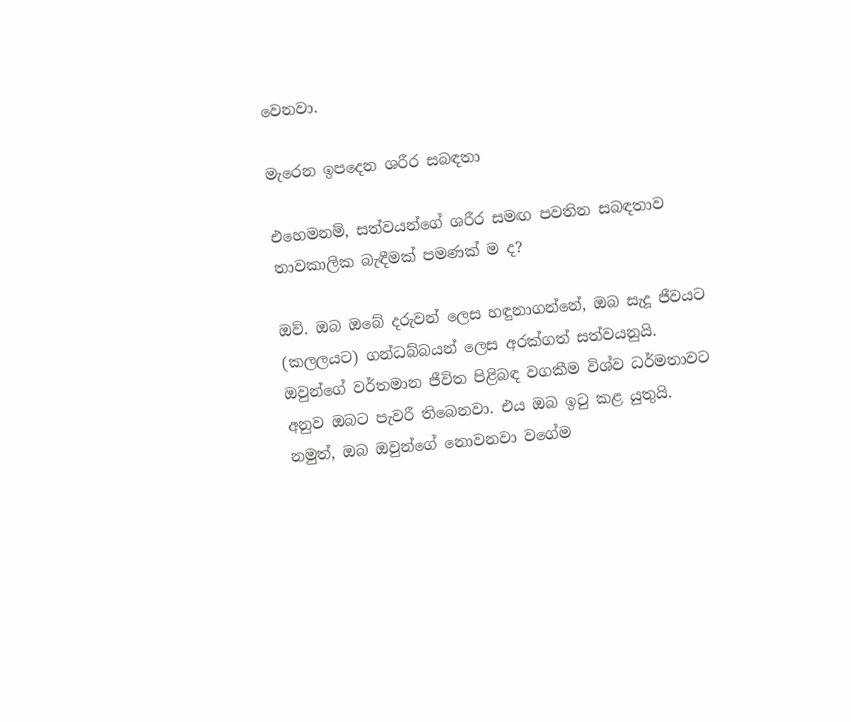වෙනවා.

මැරෙන ඉපදෙන ශරීර සබඳතා

එහෙමනම්, සත්වයන්ගේ ශරීර සමඟ පවතින සබඳතාව තාවකාලික බැඳීමක් පමණක් ම ද?

ඔව්. ඔබ ඔබේ දරුවන් ලෙස හඳුනාගන්නේ, ඔබ සැදූ ජීවයට (කලලයට) ගන්ධබ්බයන් ලෙස අරක්ගත් සත්වයනුයි. ඔවුන්ගේ වර්තමාන ජීවිත පිළිබඳ වගකීම විශ්ව ධර්මතාවට අනුව ඔබට පැවරී තිබෙනවා. එය ඔබ ඉටු කළ යුතුයි. නමුත්, ඔබ ඔවුන්ගේ නොවනවා වගේම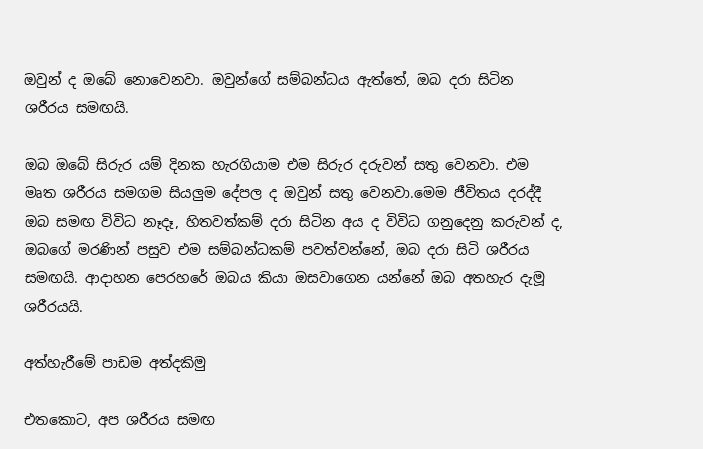ඔවුන් ද ඔබේ නොවෙනවා. ඔවුන්ගේ සම්බන්ධය ඇත්තේ, ඔබ දරා සිටින ශරීරය සමඟයි.

ඔබ ඔබේ සිරුර යම් දිනක හැරගියාම එම සිරුර දරුවන් සතු වෙනවා. එම මෘත ශරීරය සමගම සියලුම දේපල ද ඔවුන් සතු වෙනවා.මෙම ජීවිතය දරද්දී ඔබ සමඟ විවිධ නෑදෑ, හිතවත්කම් දරා සිටින අය ද විවිධ ගනුදෙනු කරුවන් ද, ඔබගේ මරණින් පසුව එම සම්බන්ධකම් පවත්වන්නේ, ඔබ දරා සිටි ශරීරය සමඟයි. ආදාහන පෙරහරේ ඔබය කියා ඔසවාගෙන යන්නේ ඔබ අතහැර දැමූ ශරීරයයි.

අත්හැරීමේ පාඩම අත්දකිමු

එතකොට, අප ශරීරය සමඟ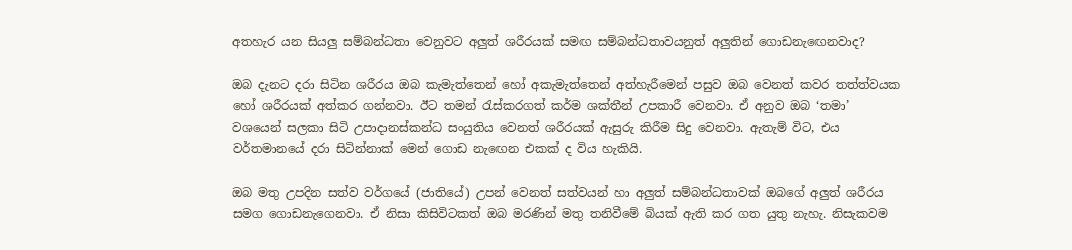අතහැර යන සියලු සම්බන්ධතා වෙනුවට අලුත් ශරීරයක් සමඟ සම්බන්ධතාවයනුත් අලුතින් ගොඩනැඟෙනවාද?

ඔබ දැනට දරා සිටින ශරීරය ඔබ කැමැත්තෙන් හෝ අකැමැත්තෙන් අත්හැරීමෙන් පසුව ඔබ වෙනත් කවර තත්ත්වයක හෝ ශරීරයක් අත්කර ගන්නවා. ඊට තමන් රැස්කරගත් කර්ම ශක්තීන් උපකාරී වෙනවා. ඒ අනුව ඔබ ‘තමා’ වශයෙන් සලකා සිටි උපාදානස්කන්ධ සංයුතිය වෙනත් ශරීරයක් ඇසුරු කිරීම සිදු වෙනවා. ඇතැම් විට, එය වර්තමානයේ දරා සිටින්නාක් මෙන් ගොඩ නැඟෙන එකක් ද විය හැකියි.

ඔබ මතු උපදින සත්ව වර්ගයේ (ජාතියේ) උපන් වෙනත් සත්වයන් හා අලුත් සම්බන්ධතාවක් ඔබගේ අලුත් ශරීරය සමග ගොඩනැගෙනවා. ඒ නිසා කිසිවිටකත් ඔබ මරණින් මතු තනිවීමේ බියක් ඇති කර ගත යුතු නැහැ. නිසැකවම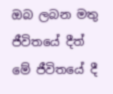ඔබ ලබන මතු ජීවිතයේ දීත් මේ ජීවිතයේ දී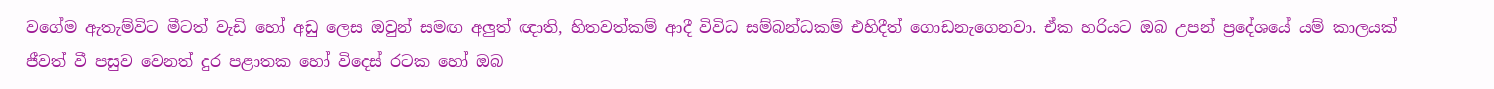වගේම ඇතැම්විට මීටත් වැඩි හෝ අඩු ලෙස ඔවුන් සමඟ අලුත් ඥාති, හිතවත්කම් ආදී විවිධ සම්බන්ධකම් එහිදීත් ගොඩනැගෙනවා. ඒක හරියට ඔබ උපන් ප්‍රදේශයේ යම් කාලයක් ජීවත් වී පසුව වෙනත් දුර පළාතක හෝ විදෙස් රටක හෝ ඔබ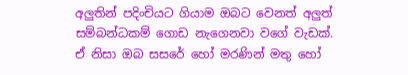අලුතින් පදිංචියට ගියාම ඔබට වෙනත් අලුත් සම්බන්ධකම් ගොඩ නැගෙනවා වගේ වැඩක්. ඒ නිසා ඔබ සසරේ හෝ මරණින් මතු හෝ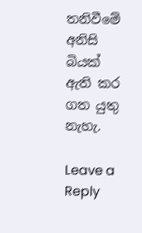තනිවීමේ අනිසි බියක් ඇති කර ගත යුතු නැහැ.

Leave a Reply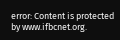error: Content is protected by www.ifbcnet.org.